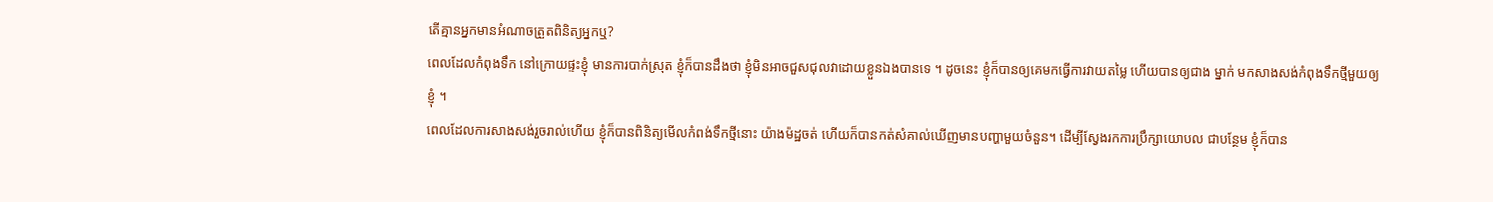តើគ្មានអ្នកមានអំណាចត្រួតពិនិត្យអ្នកឬ?
ពេលដែលកំពុងទឹក នៅក្រោយផ្ទះខ្ញុំ មានការបាក់ស្រុត ខ្ញុំក៏បានដឹងថា ខ្ញុំមិនអាចជួសជុលវាដោយខ្លួនឯងបានទេ ។ ដូចនេះ ខ្ញុំក៏បានឲ្យគេមកធ្វើការវាយតម្លៃ ហើយបានឲ្យជាង ម្នាក់ មកសាងសង់កំពុងទឹកថ្មីមួយឲ្យខ្ញុំ ។
ពេលដែលការសាងសង់រួចរាល់ហើយ ខ្ញុំក៏បានពិនិត្យមើលកំពង់ទឹកថ្មីនោះ យ៉ាងម៉ដ្ឋចត់ ហើយក៏បានកត់សំគាល់ឃើញមានបញ្ហាមួយចំនួន។ ដើម្បីស្វែងរកការប្រឹក្សាយោបល ជាបន្ថែម ខ្ញុំក៏បាន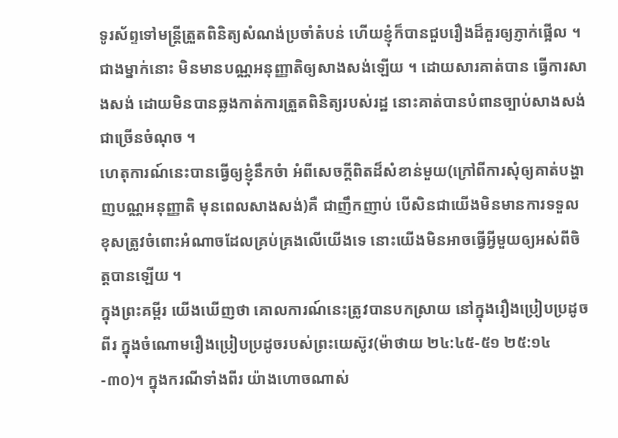ទូរស័ព្ទទៅមន្ត្រីត្រួតពិនិត្យសំណង់ប្រចាំតំបន់ ហើយខ្ញុំក៏បានជួបរឿងដ៏គួរឲ្យភ្ញាក់ផ្អើល ។ ជាងម្នាក់នោះ មិនមានបណ្ណអនុញ្ញាតិឲ្យសាងសង់ឡើយ ។ ដោយសារគាត់បាន ធ្វើការសាងសង់ ដោយមិនបានឆ្លងកាត់ការត្រួតពិនិត្យរបស់រដ្ឋ នោះគាត់បានបំពានច្បាប់សាងសង់ជាច្រើនចំណុច ។
ហេតុការណ៍នេះបានធ្វើឲ្យខ្ញុំនឹកចំា អំពីសេចក្តីពិតដ៏សំខាន់មួយ(ក្រៅពីការសុំឲ្យគាត់បង្ហាញបណ្ណអនុញ្ញាតិ មុនពេលសាងសង់)គឺ ជាញឹកញាប់ បើសិនជាយើងមិនមានការទទួលខុសត្រូវចំពោះអំណាចដែលគ្រប់គ្រងលើយើងទេ នោះយើងមិនអាចធ្វើអ្វីមួយឲ្យអស់ពីចិត្តបានឡើយ ។
ក្នុងព្រះគម្ពីរ យើងឃើញថា គោលការណ៍នេះត្រូវបានបកស្រាយ នៅក្នុងរឿងប្រៀបប្រដូចពីរ ក្នុងចំណោមរឿងប្រៀបប្រដូចរបស់ព្រះយេស៊ូវ(ម៉ាថាយ ២៤:៤៥-៥១ ២៥:១៤-៣០)។ ក្នុងករណីទាំងពីរ យ៉ាងហោចណាស់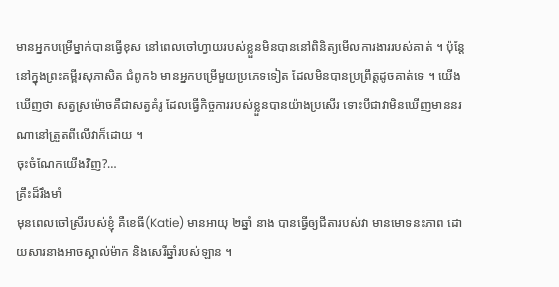មានអ្នកបម្រើម្នាក់បានធ្វើខុស នៅពេលចៅហ្វាយរបស់ខ្លួនមិនបាននៅពិនិត្យមើលការងាររបស់គាត់ ។ ប៉ុន្តែ នៅក្នុងព្រះគម្ពីរសុភាសិត ជំពូក៦ មានអ្នកបម្រើមួយប្រភេទទៀត ដែលមិនបានប្រព្រឹត្តដូចគាត់ទេ ។ យើងឃើញថា សត្វស្រម៉ោចគឺជាសត្វគំរូ ដែលធ្វើកិច្ចការរបស់ខ្លួនបានយ៉ាងប្រសើរ ទោះបីជាវាមិនឃើញមាននរណានៅត្រួតពីលើវាក៏ដោយ ។
ចុះចំណែកយើងវិញ?…
គ្រឹះដ៏រឹងមាំ
មុនពេលចៅស្រីរបស់ខ្ញុំ គឺខេធី(Katie) មានអាយុ ២ឆ្នាំ នាង បានធ្វើឲ្យជីតារបស់វា មានមោទនះភាព ដោយសារនាងអាចស្គាល់ម៉ាក និងសេរីឆ្នាំរបស់ឡាន ។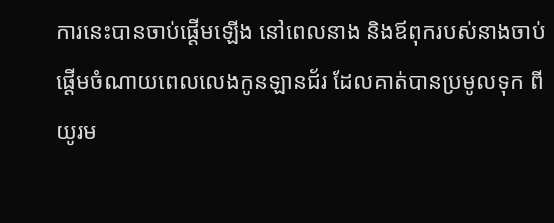ការនេះបានចាប់ផ្តើមឡើង នៅពេលនាង និងឪពុករបស់នាងចាប់ផ្តើមចំណាយពេលលេងកូនឡានជ័រ ដែលគាត់បានប្រមូលទុក ពីយូរម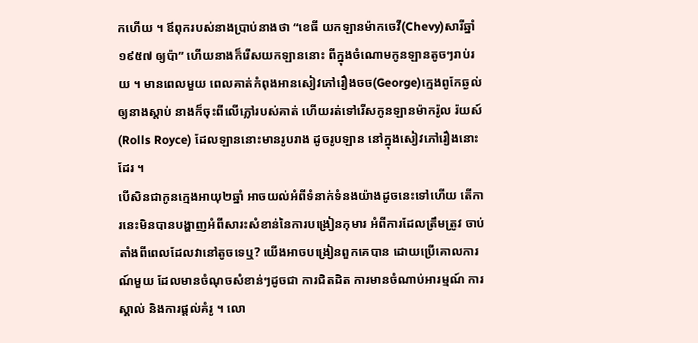កហើយ ។ ឪពុករបស់នាងប្រាប់នាងថា “ខេធី យកឡានម៉ាកចេវី(Chevy)សារីឆ្នាំ១៩៥៧ ឲ្យប៉ា” ហើយនាងក៏រើសយកឡាននោះ ពីក្នុងចំណោមកូនឡានតូចៗរាប់រយ ។ មានពេលមួយ ពេលគាត់កំពុងអានសៀវភៅរឿងចច(George)ក្មេងពូកែឆ្ងល់ ឲ្យនាងស្តាប់ នាងក៏ចុះពីលើភ្លៅរបស់គាត់ ហើយរត់ទៅរើសកូនឡានម៉ាករ៉ូល រ៉យស៍(Rolls Royce) ដែលឡាននោះមានរូបរាង ដូចរូបឡាន នៅក្នុងសៀវភៅរឿងនោះដែរ ។
បើសិនជាកូនក្មេងអាយុ២ឆ្នាំ អាចយល់អំពីទំនាក់ទំនងយ៉ាងដូចនេះទៅហើយ តើការនេះមិនបានបង្ហាញអំពីសារះសំខាន់នៃការបង្រៀនកុមារ អំពីការដែលត្រឹមត្រូវ ចាប់តាំងពីពេលដែលវានៅតូចទេឬ? យើងអាចបង្រៀនពួកគេបាន ដោយប្រើគោលការណ៍មួយ ដែលមានចំណុចសំខាន់ៗដូចជា ការជិតដិត ការមានចំណាប់អារម្មណ៍ ការស្គាល់ និងការផ្តល់គំរូ ។ លោ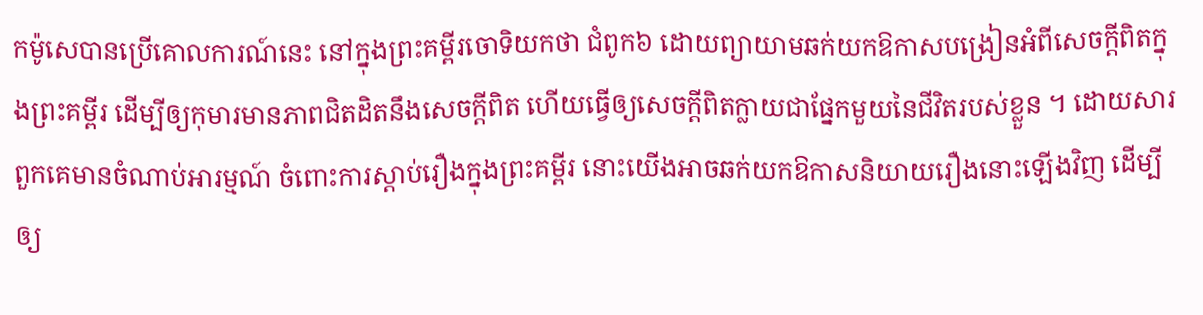កម៉ូសេបានប្រើគោលការណ៍នេះ នៅក្នុងព្រះគម្ពីរចោទិយកថា ជំពូក៦ ដោយព្យាយាមឆក់យកឱកាសបង្រៀនអំពីសេចក្តីពិតក្នុងព្រះគម្ពីរ ដើម្បីឲ្យកុមារមានភាពជិតដិតនឹងសេចក្តីពិត ហើយធ្វើឲ្យសេចក្តីពិតក្លាយជាផ្នែកមួយនៃជីវិតរបស់ខ្លួន ។ ដោយសារពួកគេមានចំណាប់អារម្មណ៍ ចំពោះការស្តាប់រឿងក្នុងព្រះគម្ពីរ នោះយើងអាចឆក់យកឱកាសនិយាយរឿងនោះឡើងវិញ ដើម្បីឲ្យ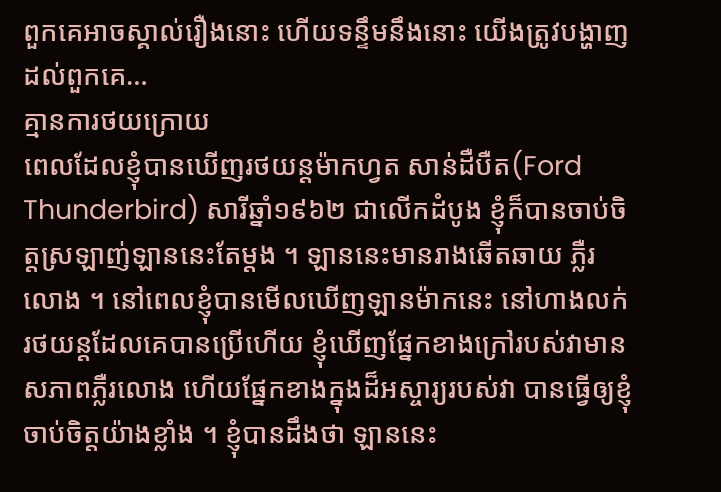ពួកគេអាចស្គាល់រឿងនោះ ហើយទន្ទឹមនឹងនោះ យើងត្រូវបង្ហាញដល់ពួកគេ…
គ្មានការថយក្រោយ
ពេលដែលខ្ញុំបានឃើញរថយន្តម៉ាកហ្វត សាន់ដឺបឺត(Ford Thunderbird) សារីឆ្នាំ១៩៦២ ជាលើកដំបូង ខ្ញុំក៏បានចាប់ចិត្តស្រឡាញ់ឡាននេះតែម្តង ។ ឡាននេះមានរាងឆើតឆាយ ភ្លឺរលោង ។ នៅពេលខ្ញុំបានមើលឃើញឡានម៉ាកនេះ នៅហាងលក់រថយន្តដែលគេបានប្រើហើយ ខ្ញុំឃើញផ្នែកខាងក្រៅរបស់វាមានសភាពភ្លឺរលោង ហើយផ្នែកខាងក្នុងដ៏អស្ចារ្យរបស់វា បានធ្វើឲ្យខ្ញុំចាប់ចិត្តយ៉ាងខ្លាំង ។ ខ្ញុំបានដឹងថា ឡាននេះ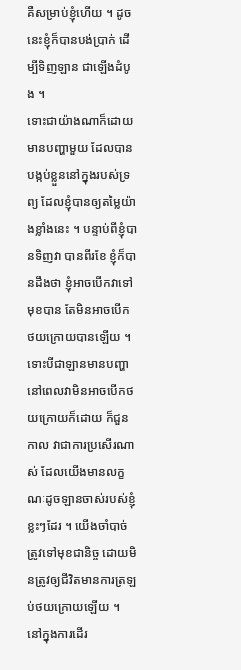គឺសម្រាប់ខ្ញុំហើយ ។ ដូចនេះខ្ញុំក៏បានបង់ប្រាក់ ដើម្បីទិញឡាន ជាឡើងដំបូង ។
ទោះជាយ៉ាងណាក៏ដោយ មានបញ្ហាមួយ ដែលបានបង្កប់ខ្លួននៅក្នុងរបស់ទ្រព្យ ដែលខ្ញុំបានឲ្យតម្លៃយ៉ាងខ្លាំងនេះ ។ បន្ទាប់ពីខ្ញុំបានទិញវា បានពីរខែ ខ្ញុំក៏បានដឹងថា ខ្ញុំអាចបើកវាទៅមុខបាន តែមិនអាចបើកថយក្រោយបានឡើយ ។
ទោះបីជាឡានមានបញ្ហា នៅពេលវាមិនអាចបើកថយក្រោយក៏ដោយ ក៏ជួនកាល វាជាការប្រសើរណាស់ ដែលយើងមានលក្ខណៈដូចឡានចាស់របស់ខ្ញុំ ខ្លះៗដែរ ។ យើងចាំបាច់ត្រូវទៅមុខជានិច្ច ដោយមិនត្រូវឲ្យជីវិតមានការត្រឡប់ថយក្រោយឡើយ ។ នៅក្នុងការដើរ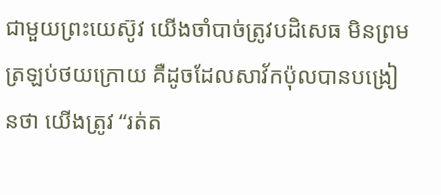ជាមួយព្រះយេស៊ូវ យើងចាំបាច់ត្រូវបដិសេធ មិនព្រមត្រឡប់ថយក្រោយ គឺដូចដែលសាវ័កប៉ុលបានបង្រៀនថា យើងត្រូវ “រត់ត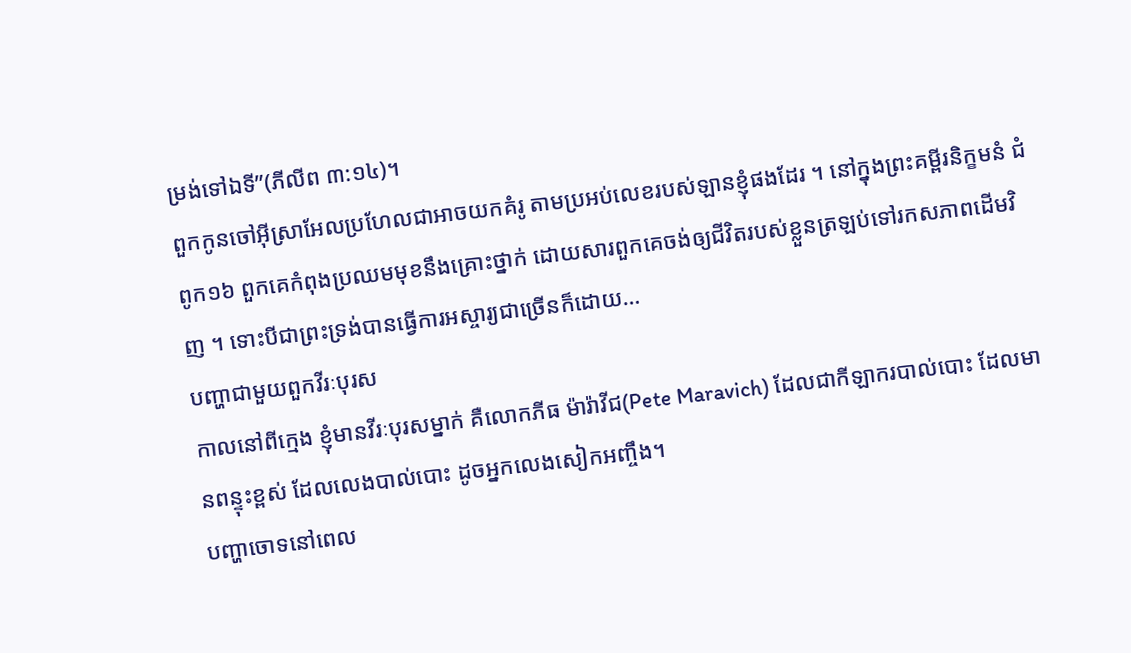ម្រង់ទៅឯទី”(ភីលីព ៣:១៤)។
ពួកកូនចៅអ៊ីស្រាអែលប្រហែលជាអាចយកគំរូ តាមប្រអប់លេខរបស់ឡានខ្ញុំផងដែរ ។ នៅក្នុងព្រះគម្ពីរនិក្ខមនំ ជំពូក១៦ ពួកគេកំពុងប្រឈមមុខនឹងគ្រោះថ្នាក់ ដោយសារពួកគេចង់ឲ្យជីវិតរបស់ខ្លួនត្រឡប់ទៅរកសភាពដើមវិញ ។ ទោះបីជាព្រះទ្រង់បានធ្វើការអស្ចារ្យជាច្រើនក៏ដោយ…
បញ្ហាជាមួយពួកវីរៈបុរស
កាលនៅពីក្មេង ខ្ញុំមានវីរៈបុរសម្នាក់ គឺលោកភីធ ម៉ារ៉ាវីជ(Pete Maravich) ដែលជាកីឡាករបាល់បោះ ដែលមានពន្ទុះខ្ពស់ ដែលលេងបាល់បោះ ដូចអ្នកលេងសៀកអញ្ចឹង។
បញ្ហាចោទនៅពេល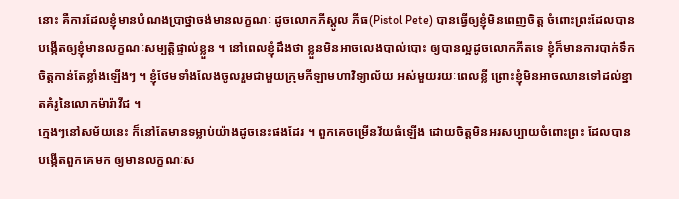នោះ គឺការដែលខ្ញុំមានបំណងប្រាថ្នាចង់មានលក្ខណៈ ដូចលោកភីស្តូល ភីធ(Pistol Pete) បានធ្វើឲ្យខ្ញុំមិនពេញចិត្ត ចំពោះព្រះដែលបានបង្កើតឲ្យខ្ញុំមានលក្ខណៈសម្បត្តិផ្ទាល់ខ្លួន ។ នៅពេលខ្ញុំដឹងថា ខ្លួនមិនអាចលេងបាល់បោះ ឲ្យបានល្អដូចលោកភីតទេ ខ្ញុំក៏មានការបាក់ទឹកចិត្តកាន់តែខ្លាំងឡើងៗ ។ ខ្ញុំថែមទាំងលែងចូលរួមជាមួយក្រុមកីឡាមហាវិទ្យាល័យ អស់មួយរយៈពេលខ្លី ព្រោះខ្ញុំមិនអាចឈានទៅដល់ខ្នាតគំរូនៃលោកម៉ារ៉ាវីជ ។
ក្មេងៗនៅសម័យនេះ ក៏នៅតែមានទម្លាប់យ៉ាងដូចនេះផងដែរ ។ ពួកគេចម្រើនវ័យធំឡើង ដោយចិត្តមិនអរសប្បាយចំពោះព្រះ ដែលបានបង្កើតពួកគេមក ឲ្យមានលក្ខណៈស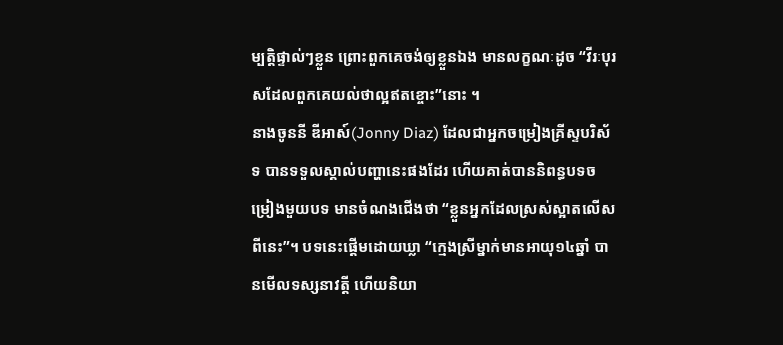ម្បត្តិផ្ទាល់ៗខ្លួន ព្រោះពួកគេចង់ឲ្យខ្លួនឯង មានលក្ខណៈដូច “វីរៈបុរសដែលពួកគេយល់ថាល្អឥតខ្ចោះ”នោះ ។
នាងចូននី ឌីអាស៍(Jonny Diaz) ដែលជាអ្នកចម្រៀងគ្រីស្ទបរិស័ទ បានទទួលស្គាល់បញ្ហានេះផងដែរ ហើយគាត់បាននិពន្ធបទចម្រៀងមួយបទ មានចំណងជើងថា “ខ្លួនអ្នកដែលស្រស់ស្អាតលើសពីនេះ”។ បទនេះផ្តើមដោយឃ្លា “ក្មេងស្រីម្នាក់មានអាយុ១៤ឆ្នាំ បានមើលទស្សនាវត្តី ហើយនិយា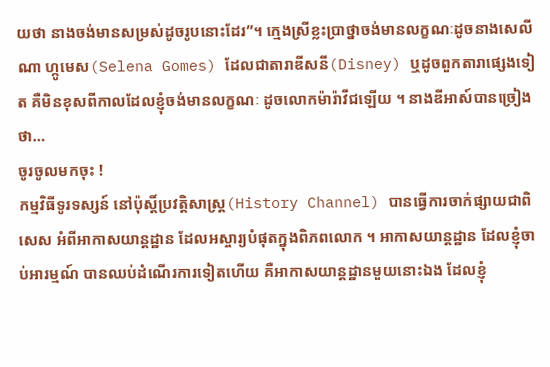យថា នាងចង់មានសម្រស់ដូចរូបនោះដែរ”។ ក្មេងស្រីខ្លះប្រាថ្នាចង់មានលក្ខណៈដូចនាងសេលីណា ហ្កូមេស(Selena Gomes) ដែលជាតារាឌីសនី(Disney) ឬដូចពួកតារាផ្សេងទៀត គឺមិនខុសពីកាលដែលខ្ញុំចង់មានលក្ខណៈ ដូចលោកម៉ារ៉ាវីជឡើយ ។ នាងឌីអាស៍បានច្រៀងថា…
ចូរចូលមកចុះ !
កម្មវិធីទូរទស្សន៍ នៅប៉ុស្តិ៍ប្រវត្តិសាស្រ្ត(History Channel) បានធ្វើការចាក់ផ្សាយជាពិសេស អំពីអាកាសយាន្តដ្ឋាន ដែលអស្ចារ្យបំផុតក្នុងពិភពលោក ។ អាកាសយាន្តដ្ឋាន ដែលខ្ញុំចាប់អារម្មណ៍ បានឈប់ដំណើរការទៀតហើយ គឺអាកាសយាន្តដ្ឋានមួយនោះឯង ដែលខ្ញុំ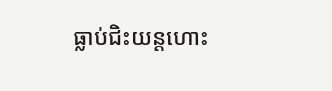ធ្លាប់ជិះយន្តហោះ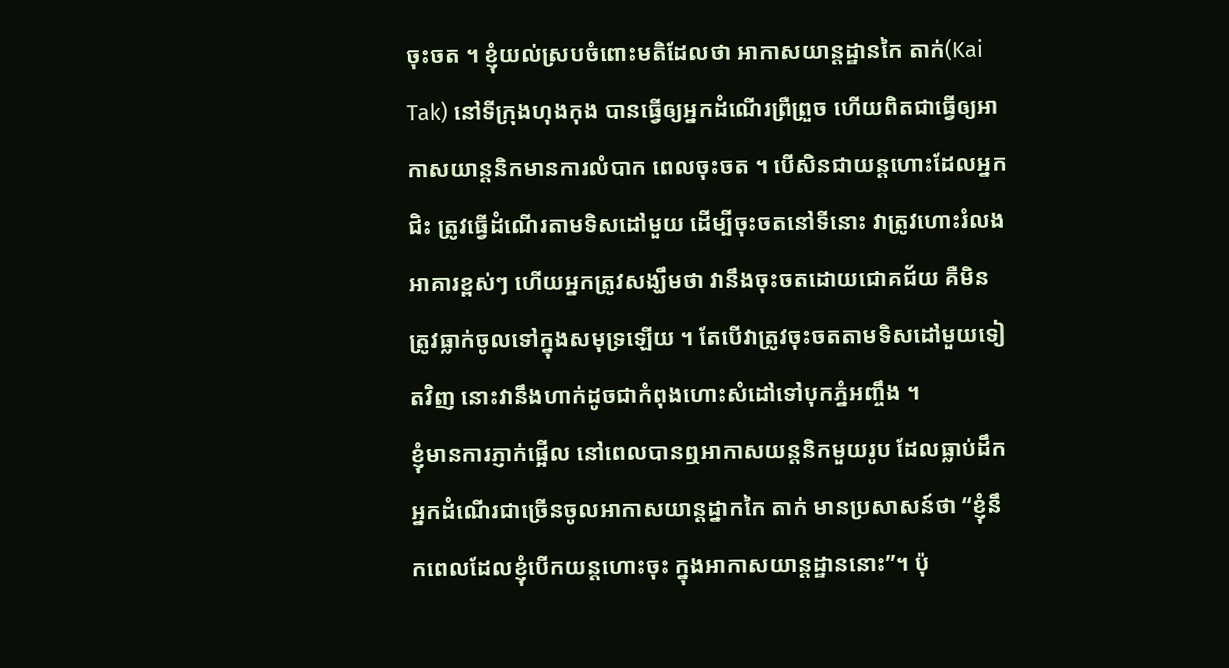ចុះចត ។ ខ្ញុំយល់ស្របចំពោះមតិដែលថា អាកាសយាន្តដ្ឋានកៃ តាក់(Kai Tak) នៅទីក្រុងហុងកុង បានធ្វើឲ្យអ្នកដំណើរព្រឺព្រួច ហើយពិតជាធ្វើឲ្យអាកាសយាន្តនិកមានការលំបាក ពេលចុះចត ។ បើសិនជាយន្តហោះដែលអ្នកជិះ ត្រូវធ្វើដំណើរតាមទិសដៅមួយ ដើម្បីចុះចតនៅទីនោះ វាត្រូវហោះរំលងអាគារខ្ពស់ៗ ហើយអ្នកត្រូវសង្ឃឹមថា វានឹងចុះចតដោយជោគជ័យ គឺមិនត្រូវធ្លាក់ចូលទៅក្នុងសមុទ្រឡើយ ។ តែបើវាត្រូវចុះចតតាមទិសដៅមួយទៀតវិញ នោះវានឹងហាក់ដូចជាកំពុងហោះសំដៅទៅបុកភ្នំអញ្ចឹង ។
ខ្ញុំមានការភ្ញាក់ផ្អើល នៅពេលបានឮអាកាសយន្តនិកមួយរូប ដែលធ្លាប់ដឹកអ្នកដំណើរជាច្រើនចូលអាកាសយាន្តដ្នាកកៃ តាក់ មានប្រសាសន៍ថា “ខ្ញុំនឹកពេលដែលខ្ញុំបើកយន្តហោះចុះ ក្នុងអាកាសយាន្តដ្ឋាននោះ”។ ប៉ុ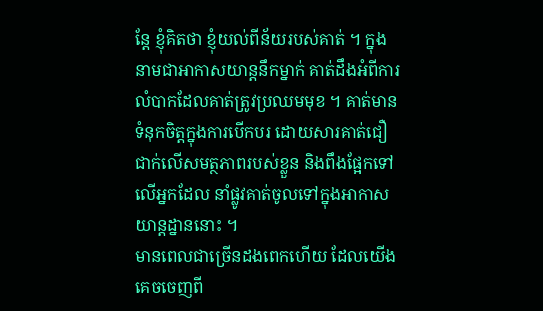ន្តែ ខ្ញុំគិតថា ខ្ញុំយល់ពីន័យរបស់គាត់ ។ ក្នុងនាមជាអាកាសយាន្តនឹកម្នាក់ គាត់ដឹងអំពីការលំបាកដែលគាត់ត្រូវប្រឈមមុខ ។ គាត់មានទំនុកចិត្តក្នុងការបើកបរ ដោយសារគាត់ជឿជាក់លើសមត្ថភាពរបស់ខ្លួន និងពឹងផ្អែកទៅលើអ្នកដែល នាំផ្លូវគាត់ចូលទៅក្នុងអាកាសយាន្តដ្នាននោះ ។
មានពេលជាច្រើនដងពេកហើយ ដែលយើងគេចចេញពី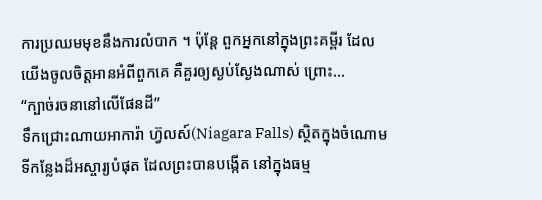ការប្រឈមមុខនឹងការលំបាក ។ ប៉ុន្តែ ពួកអ្នកនៅក្នុងព្រះគម្ពីរ ដែលយើងចូលចិត្តអានអំពីពួកគេ គឺគួរឲ្យស្ងប់ស្ងែងណាស់ ព្រោះ…
“ក្បាច់រចនានៅលើផែនដី”
ទឹកជ្រោះណាយអាការ៉ា ហ៊្វលស៍(Niagara Falls) ស្ថិតក្នុងចំណោមទីកន្លែងដ៏អស្ចារ្យបំផុត ដែលព្រះបានបង្កើត នៅក្នុងធម្ម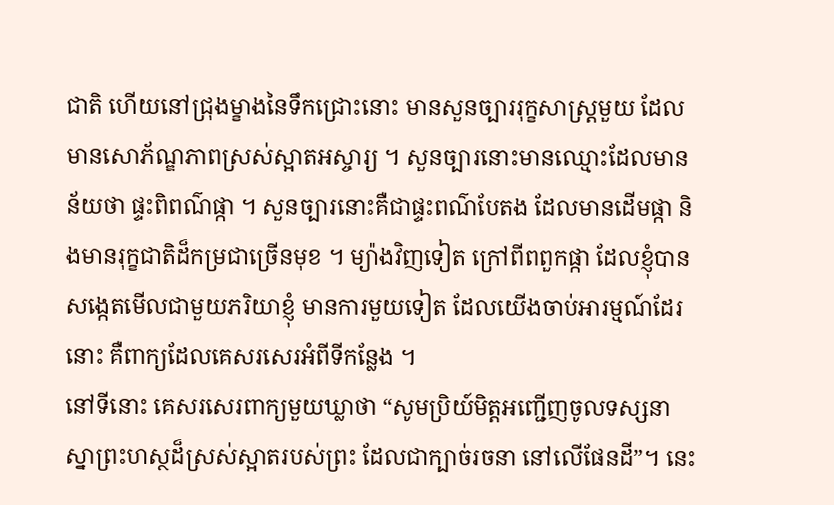ជាតិ ហើយនៅជ្រុងម្ខាងនៃទឹកជ្រោះនោះ មានសួនច្បាររុក្ខសាស្រ្តមួយ ដែលមានសោភ័ណ្ឌភាពស្រស់ស្អាតអស្ចារ្យ ។ សួនច្បារនោះមានឈ្មោះដែលមានន័យថា ផ្ទះពិពណ៌ផ្កា ។ សួនច្បារនោះគឺជាផ្ទះពណ៌បែតង ដែលមានដើមផ្កា និងមានរុក្ខជាតិដ៏កម្រជាច្រើនមុខ ។ ម្យ៉ាងវិញទៀត ក្រៅពីពពួកផ្កា ដែលខ្ញុំបានសង្កេតមើលជាមួយភរិយាខ្ញុំ មានការមួយទៀត ដែលយើងចាប់អារម្មណ៍ដែរនោះ គឺពាក្យដែលគេសរសេរអំពីទីកន្លែង ។
នៅទីនោះ គេសរសេរពាក្យមួយឃ្លាថា “សូមប្រិយ៍មិត្តអញ្ជើញចូលទស្សនាស្នាព្រះហស្ថដ៏ស្រស់ស្អាតរបស់ព្រះ ដែលជាក្បាច់រចនា នៅលើផែនដី”។ នេះ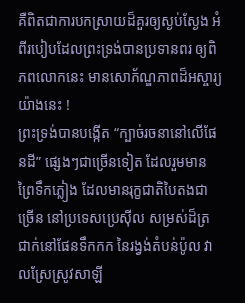គឺពិតជាការបកស្រាយដ៏គួរឲ្យស្ងប់ស្ងែង អំពីរបៀបដែលព្រះទ្រង់បានប្រទានពរ ឲ្យពិភពលោកនេះ មានសោភ័ណ្ឌភាពដ៏អស្ចារ្យយ៉ាងនេះ !
ព្រះទ្រង់បានបង្កើត “ក្បាច់រចនានៅលើផែនដី” ផ្សេងៗជាច្រើនទៀត ដែលរួមមានព្រៃទឹកភ្លៀង ដែលមានរុក្ខជាតិបៃតងជាច្រើន នៅប្រទេសប្រេស៊ីល សម្រស់ដ៏ត្រជាក់នៅផែនទឹកកក នៃរង្វង់តំបន់ប៉ូល វាលស្រែស្រូវសាឡី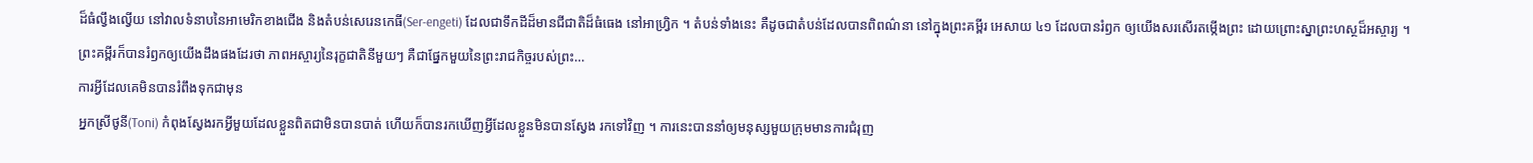ដ៏ធំល្វឹងល្វើយ នៅវាលទំនាបនៃអាមេរិកខាងជើង និងតំបន់សេរេនកេធី(Ser-engeti) ដែលជាទឹកដីដ៏មានជីជាតិដ៏ធំធេង នៅអាហ្វ្រិក ។ តំបន់ទាំងនេះ គឺដូចជាតំបន់ដែលបានពិពណ៌នា នៅក្នុងព្រះគម្ពីរ អេសាយ ៤១ ដែលបានរំឭក ឲ្យយើងសរសើរតម្កើងព្រះ ដោយព្រោះស្នាព្រះហស្ថដ៏អស្ចារ្យ ។
ព្រះគម្ពីរក៏បានរំឭកឲ្យយើងដឹងផងដែរថា ភាពអស្ចារ្យនៃរុក្ខជាតិនីមួយៗ គឺជាផ្នែកមួយនៃព្រះរាជកិច្ចរបស់ព្រះ…
ការអ្វីដែលគេមិនបានរំពឹងទុកជាមុន
អ្នកស្រីថូនី(Toni) កំពុងស្វែងរកអ្វីមួយដែលខ្លួនពិតជាមិនបានបាត់ ហើយក៏បានរកឃើញអ្វីដែលខ្លួនមិនបានស្វែង រកទៅវិញ ។ ការនេះបាននាំឲ្យមនុស្សមួយក្រុមមានការជំរុញ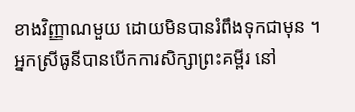ខាងវិញ្ញាណមួយ ដោយមិនបានរំពឹងទុកជាមុន ។
អ្នកស្រីធូនីបានបើកការសិក្សាព្រះគម្ពីរ នៅ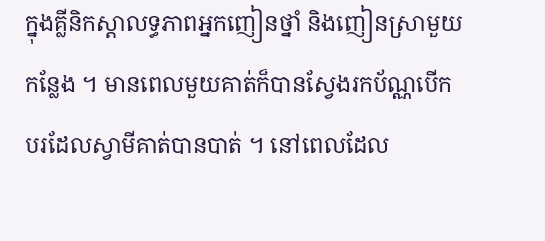ក្នុងគ្លីនិកស្តាលទ្ធភាពអ្នកញៀនថ្នាំ និងញៀនស្រាមួយកន្លែង ។ មានពេលមួយគាត់ក៏បានស្វែងរកប័ណ្ណបើកបរដែលស្វាមីគាត់បានបាត់ ។ នៅពេលដែល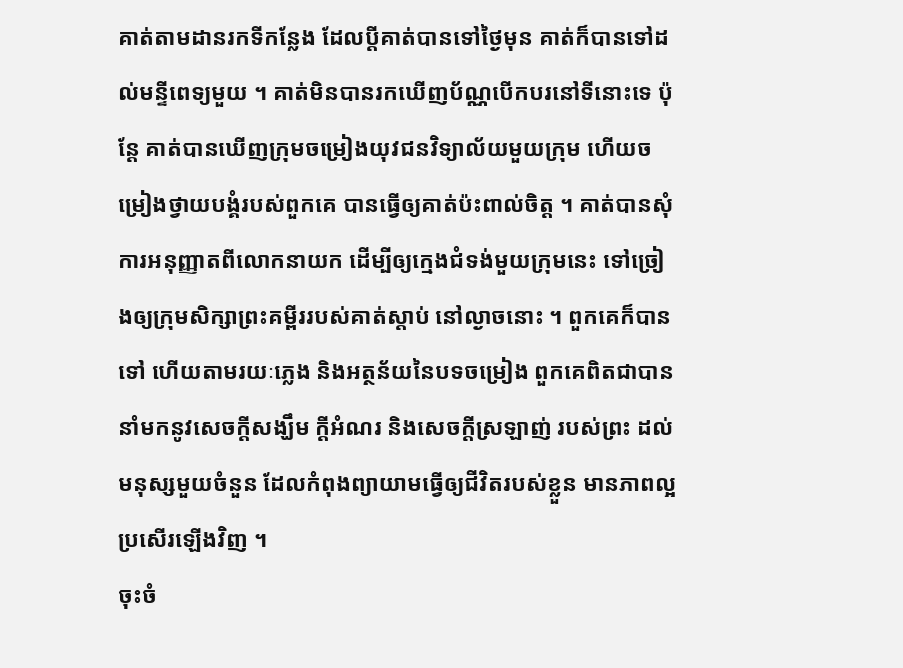គាត់តាមដានរកទីកន្លែង ដែលប្តីគាត់បានទៅថ្ងៃមុន គាត់ក៏បានទៅដល់មន្ទីពេទ្យមួយ ។ គាត់មិនបានរកឃើញប័ណ្ណបើកបរនៅទីនោះទេ ប៉ុន្តែ គាត់បានឃើញក្រុមចម្រៀងយុវជនវិទ្យាល័យមួយក្រុម ហើយចម្រៀងថ្វាយបង្គំរបស់ពួកគេ បានធ្វើឲ្យគាត់ប៉ះពាល់ចិត្ត ។ គាត់បានសុំការអនុញ្ញាតពីលោកនាយក ដើម្បីឲ្យក្មេងជំទង់មួយក្រុមនេះ ទៅច្រៀងឲ្យក្រុមសិក្សាព្រះគម្ពីររបស់គាត់ស្តាប់ នៅល្ងាចនោះ ។ ពួកគេក៏បានទៅ ហើយតាមរយៈភ្លេង និងអត្ថន័យនៃបទចម្រៀង ពួកគេពិតជាបាននាំមកនូវសេចក្តីសង្ឃឹម ក្តីអំណរ និងសេចក្តីស្រឡាញ់ របស់ព្រះ ដល់មនុស្សមួយចំនួន ដែលកំពុងព្យាយាមធ្វើឲ្យជីវិតរបស់ខ្លួន មានភាពល្អប្រសើរឡើងវិញ ។
ចុះចំ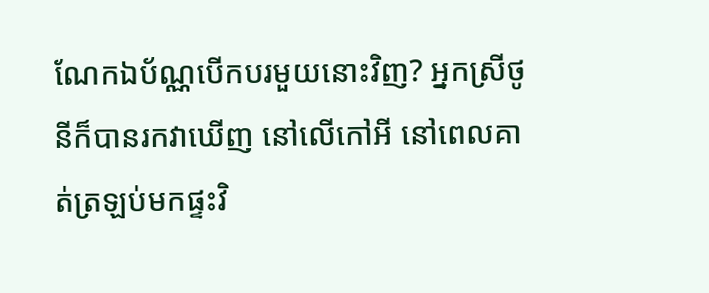ណែកឯប័ណ្ណបើកបរមួយនោះវិញ? អ្នកស្រីថូនីក៏បានរកវាឃើញ នៅលើកៅអី នៅពេលគាត់ត្រឡប់មកផ្ទះវិ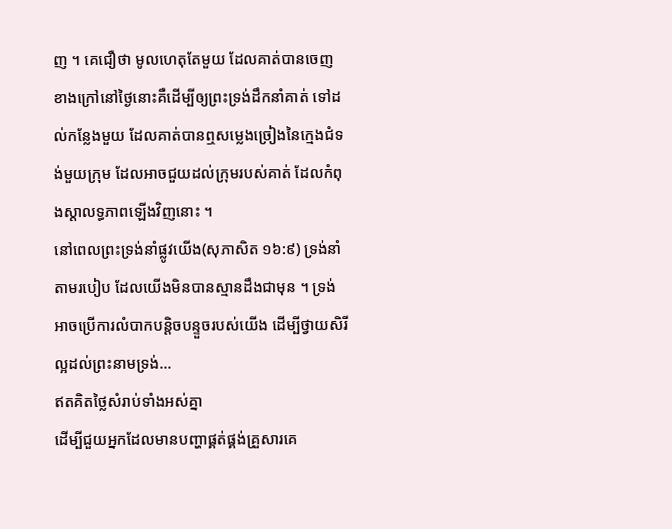ញ ។ គេជឿថា មូលហេតុតែមួយ ដែលគាត់បានចេញខាងក្រៅនៅថ្ងៃនោះគឺដើម្បីឲ្យព្រះទ្រង់ដឹកនាំគាត់ ទៅដល់កន្លែងមួយ ដែលគាត់បានឮសម្លេងច្រៀងនៃក្មេងជំទង់មួយក្រុម ដែលអាចជួយដល់ក្រុមរបស់គាត់ ដែលកំពុងស្តាលទ្ធភាពឡើងវិញនោះ ។
នៅពេលព្រះទ្រង់នាំផ្លូវយើង(សុភាសិត ១៦:៩) ទ្រង់នាំតាមរបៀប ដែលយើងមិនបានស្មានដឹងជាមុន ។ ទ្រង់អាចប្រើការលំបាកបន្តិចបន្ទួចរបស់យើង ដើម្បីថ្វាយសិរីល្អដល់ព្រះនាមទ្រង់…
ឥតគិតថ្លៃសំរាប់ទាំងអស់គ្នា
ដើម្បីជួយអ្នកដែលមានបញ្ហាផ្គត់ផ្គង់គ្រួសារគេ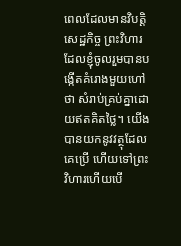ពេលដែលមានវិបត្តិសេដ្ឋកិច្ច ព្រះវិហារដែលខ្ញុំចូលរួមបានបង្កើតគំរោងមួយហៅថា សំរាប់គ្រប់គ្នាដោយឥតគិតថ្លៃ។ យើងបានយកនូវវត្ថុដែលគេប្រើ ហើយទៅព្រះវិហារហើយបើ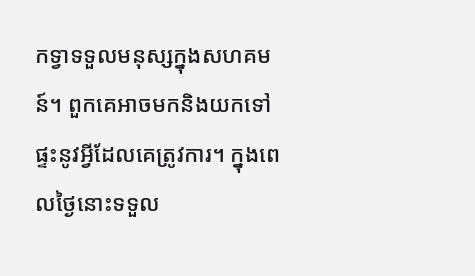កទ្វាទទួលមនុស្សក្នុងសហគមន៍។ ពួកគេអាចមកនិងយកទៅផ្ទះនូវអ្វីដែលគេត្រូវការ។ ក្នុងពេលថ្ងៃនោះទទួល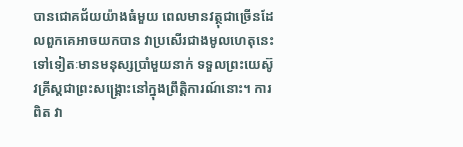បានជោគជ័យយ៉ាងធំមួយ ពេលមានវត្ថុជាច្រើនដែលពួកគេអាចយកបាន វាប្រសើរជាងមូលហេតុនេះទៅទៀតៈមានមនុស្សប្រាំមួយនាក់ ទទួលព្រះយេស៊ូវគ្រីស្តជាព្រះសង្គ្រោះនៅក្នុងព្រឹត្តិការណ៍នោះ។ ការពិត វា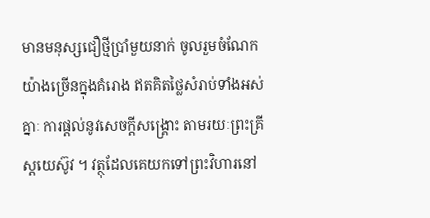មានមនុស្សជឿថ្មីប្រាំមួយនាក់ ចូលរួមចំណែកយ៉ាងច្រើនក្នុងគំរោង ឥតគិតថ្លៃសំរាប់ទាំងអស់គ្នាៈ ការផ្តល់នូវសេចក្តីសង្គ្រោះ តាមរយៈព្រះគ្រីស្តយេស៊ូវ ។ វត្ថុដែលគេយកទៅព្រះវិហារនៅ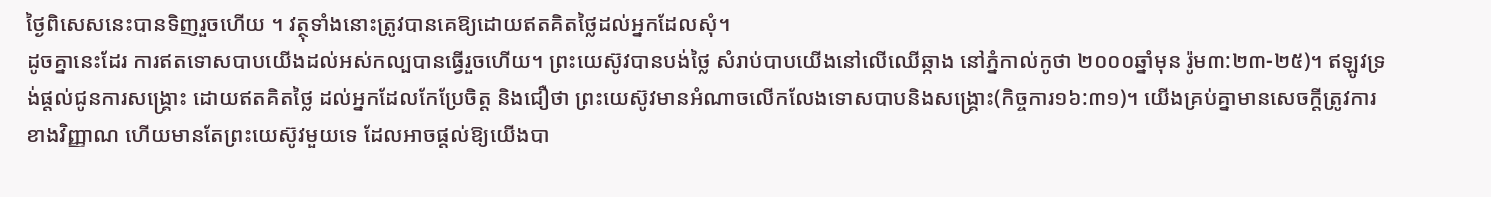ថ្ងៃពិសេសនេះបានទិញរួចហើយ ។ វត្ថុទាំងនោះត្រូវបានគេឱ្យដោយឥតគិតថ្លៃដល់អ្នកដែលសុំ។
ដូចគ្នានេះដែរ ការឥតទោសបាបយើងដល់អស់កល្បបានធ្វើរួចហើយ។ ព្រះយេស៊ូវបានបង់ថ្លៃ សំរាប់បាបយើងនៅលើឈើឆ្កាង នៅភ្នំកាល់កូថា ២០០០ឆ្នាំមុន រ៉ូម៣:២៣-២៥)។ ឥឡូវទ្រង់ផ្តល់ជូនការសង្គ្រោះ ដោយឥតគិតថ្លៃ ដល់អ្នកដែលកែប្រែចិត្ត និងជឿថា ព្រះយេស៊ូវមានអំណាចលើកលែងទោសបាបនិងសង្គ្រោះ(កិច្ចការ១៦:៣១)។ យើងគ្រប់គ្នាមានសេចក្តីត្រូវការខាងវិញ្ញាណ ហើយមានតែព្រះយេស៊ូវមួយទេ ដែលអាចផ្តល់ឱ្យយើងបា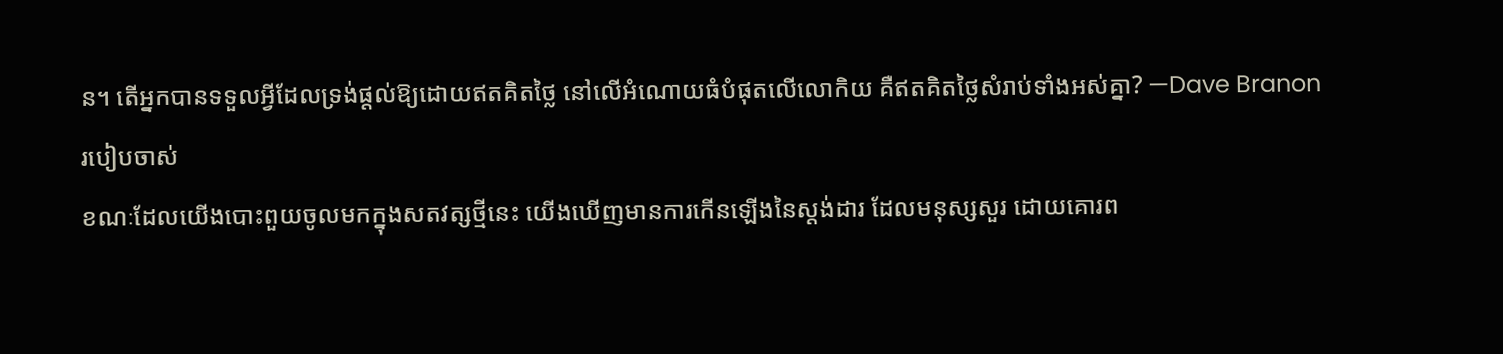ន។ តើអ្នកបានទទួលអ្វីដែលទ្រង់ផ្តល់ឱ្យដោយឥតគិតថ្លៃ នៅលើអំណោយធំបំផុតលើលោកិយ គឺឥតគិតថ្លៃសំរាប់ទាំងអស់គ្នា? —Dave Branon
របៀបចាស់
ខណៈដែលយើងបោះពួយចូលមកក្នុងសតវត្សថ្មីនេះ យើងឃើញមានការកើនឡើងនៃស្តង់ដារ ដែលមនុស្សសួរ ដោយគោរព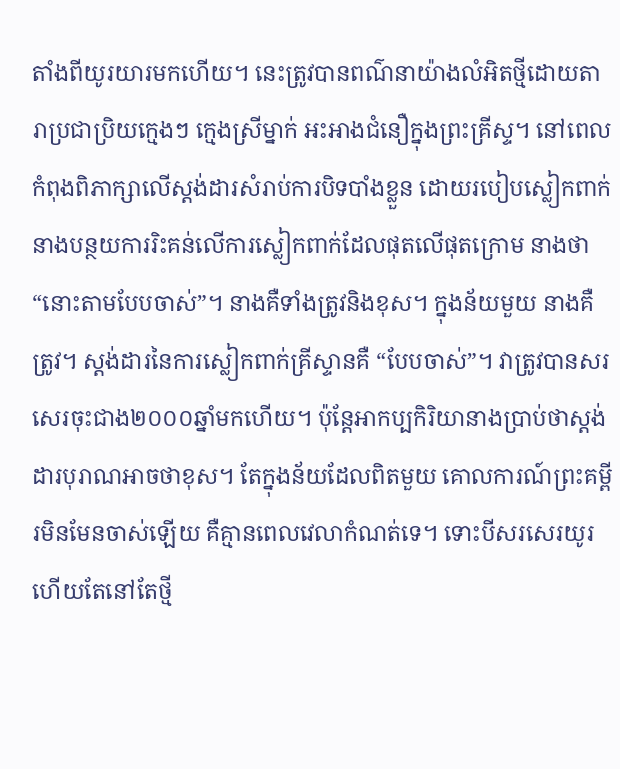តាំងពីយូរយារមកហើយ។ នេះត្រូវបានពណ៌នាយ៉ាងលំអិតថ្មីដោយតារាប្រជាប្រិយក្មេងៗ ក្មេងស្រីម្នាក់ អះអាងជំនឿក្នុងព្រះគ្រីស្ទ។ នៅពេលកំពុងពិភាក្សាលើស្តង់ដារសំរាប់ការបិទបាំងខ្លួន ដោយរបៀបស្លៀកពាក់ នាងបន្ថយការរិះគន់លើការស្លៀកពាក់ដែលផុតលើផុតក្រោម នាងថា“នោះតាមបែបចាស់”។ នាងគឺទាំងត្រូវនិងខុស។ ក្នុងន័យមួយ នាងគឺត្រូវ។ ស្តង់ដារនៃការស្លៀកពាក់គ្រីស្ទានគឺ “បែបចាស់”។ វាត្រូវបានសរសេរចុះជាង២០០០ឆ្នាំមកហើយ។ ប៉ុន្តែអាកប្បកិរិយានាងប្រាប់ថាស្តង់ដារបុរាណអាចថាខុស។ តែក្នុងន័យដែលពិតមួយ គោលការណ៍ព្រះគម្ពីរមិនមែនចាស់ឡើយ គឺគ្មានពេលវេលាកំណត់ទេ។ ទោះបីសរសេរយូរហើយតែនៅតែថ្មី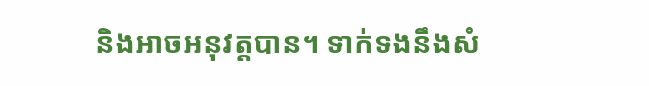និងអាចអនុវត្តបាន។ ទាក់ទងនឹងសំ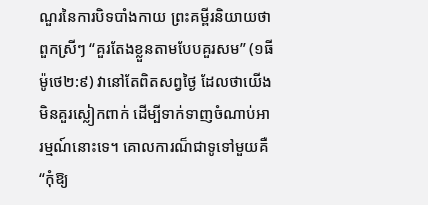ណួរនៃការបិទបាំងកាយ ព្រះគម្ពីរនិយាយថាពួកស្រីៗ “គួរតែងខ្លួនតាមបែបគួរសម” (១ធីម៉ូថេ២:៩) វានៅតែពិតសព្វថ្ងៃ ដែលថាយើងមិនគួរស្លៀកពាក់ ដើម្បីទាក់ទាញចំណាប់អារម្មណ៍នោះទេ។ គោលការណ៏ជាទូទៅមួយគឺ“កុំឱ្យ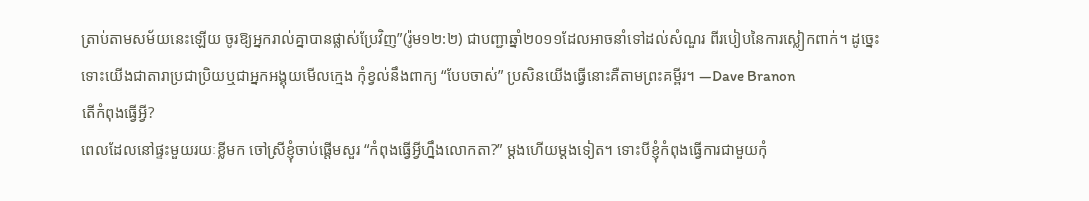ត្រាប់តាមសម័យនេះឡើយ ចូរឱ្យអ្នករាល់គ្នាបានផ្លាស់ប្រែវិញ”(រ៉ូម១២:២) ជាបញ្ជាឆ្នាំ២០១១ដែលអាចនាំទៅដល់សំណួរ ពីរបៀបនៃការស្លៀកពាក់។ ដូច្នេះ ទោះយើងជាតារាប្រជាប្រិយឬជាអ្នកអង្គុយមើលក្មេង កុំខ្វល់នឹងពាក្យ “បែបចាស់” ប្រសិនយើងធ្វើនោះគឺតាមព្រះគម្ពីរ។ —Dave Branon
តើកំពុងធ្វើអ្វី?
ពេលដែលនៅផ្ទះមួយរយៈខ្លីមក ចៅស្រីខ្ញុំចាប់ផ្តើមសួរ “កំពុងធ្វើអ្វីហ្នឹងលោកតា?” ម្តងហើយម្តងទៀត។ ទោះបីខ្ញុំកំពុងធ្វើការជាមួយកុំ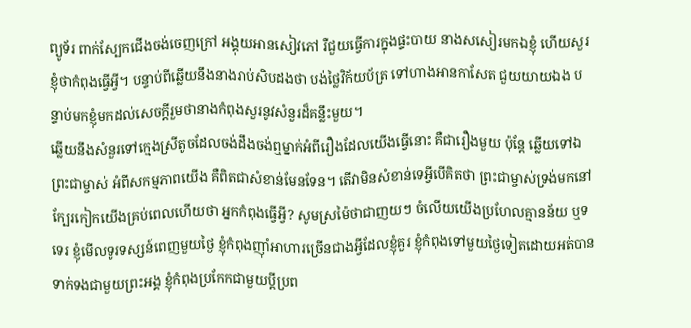ព្យូទ័រ ពាក់ស្បែកជើងចង់ចេញក្រៅ អង្គុយអានសៀវភៅ រឺជួយធ្វើការក្នុងផ្ទះបាយ នាងសសៀរមកឯខ្ញុំ ហើយសួរខ្ញុំថាកំពុងធ្វើអ្វី។ បន្ទាប់ពីឆ្លើយនឹងនាងរាប់សិបដងថា បង់ថ្លៃវិក័យប័ត្រ ទៅហាងអានកាសែត ជួយយាយឯង បន្ទាប់មកខ្ញុំមកដល់សេចក្តីរួមថានាងកំពុងសួរនូវសំនួរដ៏គន្លឹះមួយ។
ឆ្លើយនឹងសំនួរទៅក្មេងស្រីតូចដែលចង់ដឹងចង់ឮម្នាក់អំពីរឿងដែលយើងធ្វើនោះ គឺជារឿងមួយ ប៉ុនែ្ត ឆ្លើយទៅឯព្រះជាម្ចាស់ អំពីសកម្មភាពយើង គឺពិតជាសំខាន់មែនទែន។ តើវាមិនសំខាន់ទេអ្វីបើគិតថា ព្រះជាម្ចាស់ទ្រង់មកនៅក្បែរកៀកយើងគ្រប់ពេលហើយថា អ្នកកំពុងធ្វើអ្វី? សូមស្រម៉ៃថាជាញយៗ ចំលើយយើងប្រហែលគ្មានន័យ ឬទទេរ ខ្ញុំមើលទូរទស្សន៍ពេញមួយថ្ងៃ ខ្ញុំកំពុងញ៉ាំអាហារច្រើនជាងអ្វីដែលខ្ញុំគួរ ខ្ញុំកំពុងទៅមួយថ្ងៃទៀតដោយអត់បានទាក់ទងជាមួយព្រះអង្គ ខ្ញុំកំពុងប្រកែកជាមួយប្តីប្រព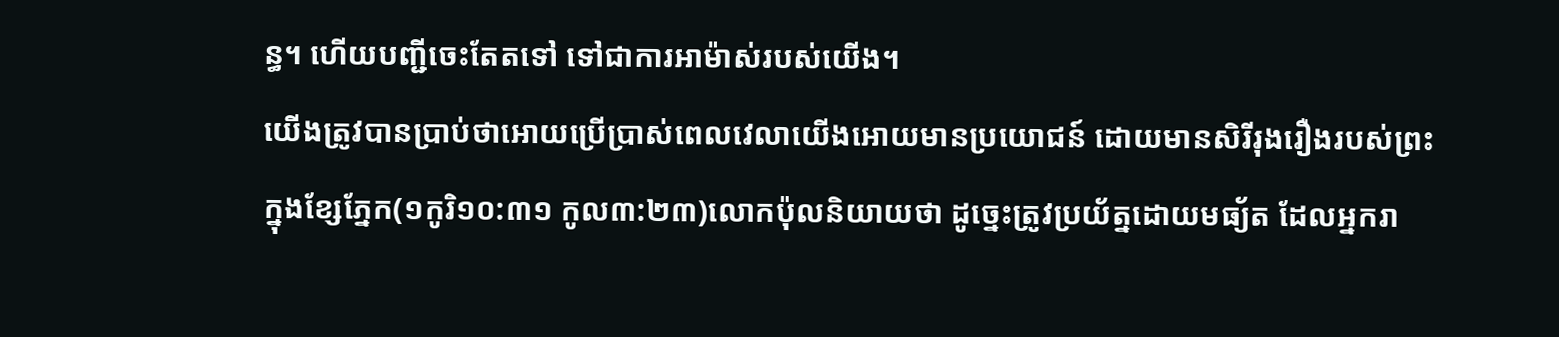ន្ធ។ ហើយបញ្ជីចេះតែតទៅ ទៅជាការអាម៉ាស់របស់យើង។
យើងត្រូវបានប្រាប់ថាអោយប្រើប្រាស់ពេលវេលាយើងអោយមានប្រយោជន៍ ដោយមានសិរីរុងរឿងរបស់ព្រះក្នុងខ្សែភ្នែក(១កូរិ១០:៣១ កូល៣:២៣)លោកប៉ុលនិយាយថា ដូច្នេះត្រូវប្រយ័ត្នដោយមធ្យ័ត ដែលអ្នករា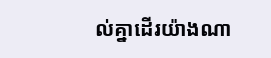ល់គ្នាដើរយ៉ាងណា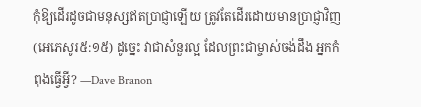កុំឱ្យដើរដូចជាមនុស្សឥតប្រាជ្ញាឡើយ ត្រូវតែដើរដោយមានប្រាជ្ញាវិញ (អេភេសូរ៥:១៥) ដូច្នេះ វាជាសំនួរល្អ ដែលព្រះជាម្ចាស់ចង់ដឹង អ្នកកំពុងធ្វើអ្វី? —Dave Branon